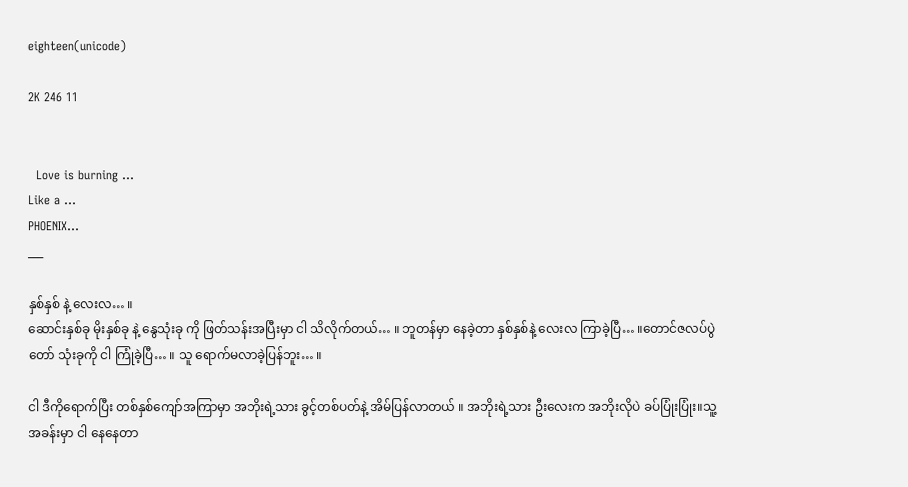eighteen(unicode)

2K 246 11


  Love is burning …
Like a …
PHOENIX…
___

နှစ်နှစ် နဲ့ လေးလ… ။
ဆောင်းနှစ်ခု မိုးနှစ်ခု နဲ့ နွေသုံးခု ကို ဖြတ်သန်းအပြီးမှာ ငါ သိလိုက်တယ်… ။ ဘူတန်မှာ နေခဲ့တာ နှစ်နှစ်နဲ့ လေးလ ကြာခဲ့ပြီ… ။တောင်ဇလပ်ပွဲတော် သုံးခုကို ငါ ကြုံခဲ့ပြီ… ။ သူ ရောက်မလာခဲ့ပြန်ဘူး… ။

ငါ ဒီကိုရောက်ပြီး တစ်နှစ်ကျော်အကြာမှာ အဘိုးရဲ့သား ခွင့်တစ်ပတ်နဲ့ အိမ်ပြန်လာတယ် ။ အဘိုးရဲ့သား ဦးလေးက အဘိုးလိုပဲ ခပ်ပြုံးပြုံး။သူ့အခန်းမှာ ငါ နေနေတာ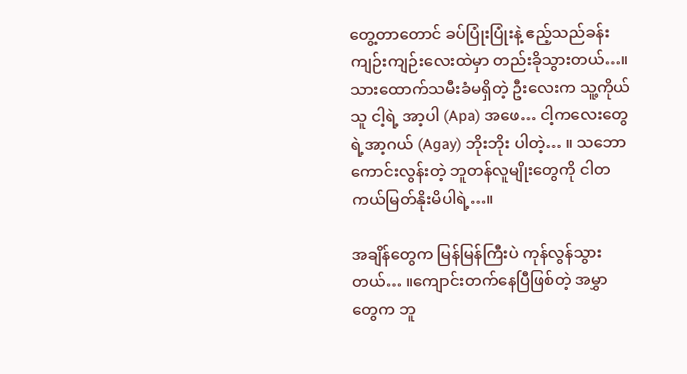တွေ့တာတောင် ခပ်ပြုံးပြုံးနဲ့ ဧည့်သည်ခန်း ကျဉ်းကျဉ်းလေးထဲမှာ တည်းခိုသွားတယ်…။ သားထောက်သမီးခံမရှိတဲ့ ဦးလေးက သူ့ကိုယ်သူ ငါ့ရဲ့ အာ့ပါ (Apa) အဖေ… ငါ့ကလေးတွေရဲ့အာ့ဂယ် (Agay) ဘိုးဘိုး ပါတဲ့… ။ သဘောကောင်းလွန်းတဲ့ ဘူတန်လူမျိုးတွေကို ငါတကယ်မြတ်နိုးမိပါရဲ့…။

အချိန်တွေက မြန်မြန်ကြီးပဲ ကုန်လွန်သွားတယ်… ။ကျောင်းတက်နေပြီဖြစ်တဲ့ အမွှာတွေက ဘူ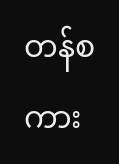တန်စကား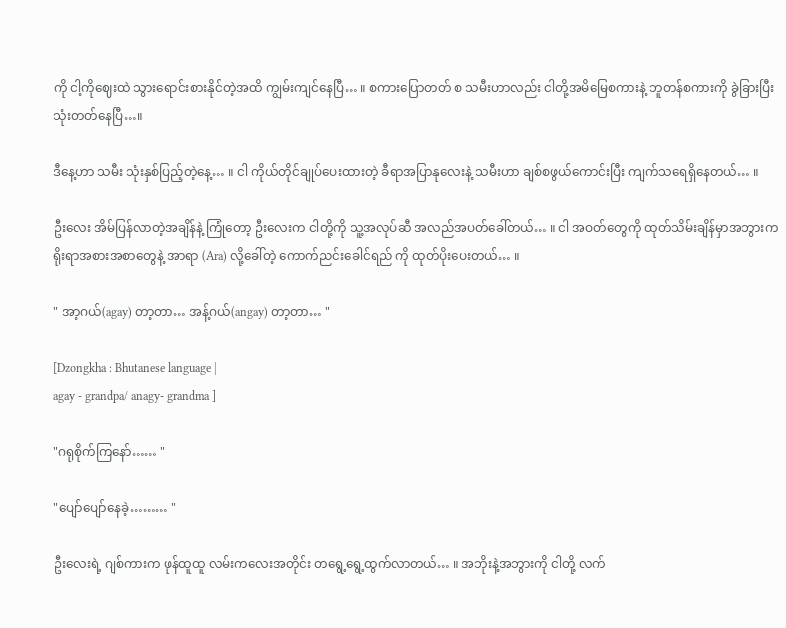ကို ငါ့ကိုဈေးထဲ သွားရောင်းစားနိုင်တဲ့အထိ ကျွမ်းကျင်နေပြီ… ။ စကားပြောတတ် စ သမီးဟာလည်း ငါတို့အမိမြေစကားနဲ့ ဘူတန်စကားကို ခွဲခြားပြီး သုံးတတ်နေပြီ…။

ဒီနေ့ဟာ သမီး သုံးနှစ်ပြည့်တဲ့နေ့… ။ ငါ ကိုယ်တိုင်ချုပ်ပေးထားတဲ့ ခီရာအပြာနုလေးနဲ့ သမီးဟာ ချစ်စဖွယ်ကောင်းပြီး ကျက်သရေရှိနေတယ်… ။

ဦးလေး အိမ်ပြန်လာတဲ့အချိန်နဲ့ ကြုံတော့ ဦးလေးက ငါတို့ကို သူ့အလုပ်ဆီ အလည်အပတ်ခေါ်တယ်… ။ ငါ အဝတ်တွေကို ထုတ်သိမ်းချိန်မှာအဘွားက ရိုးရာအစားအစာတွေနဲ့ အာရာ (Ara) လို့ခေါ်တဲ့ ကောက်ညင်းခေါင်ရည် ကို ထုတ်ပိုးပေးတယ်… ။

" အာ့ဂယ်(agay) တာ့တာ… အန့်ဂယ်(angay) တာ့တာ… "

[Dzongkha : Bhutanese language |
agay - grandpa/ anagy- grandma ]

"ဂရုစိုက်ကြနော်…… "

"ပျော်ပျော်နေခဲ့……… "

ဦးလေးရဲ့ ဂျစ်ကားက ဖုန်ထူထူ လမ်းကလေးအတိုင်း တရွေ့ရွေ့ထွက်လာတယ်… ။ အဘိုးနဲ့အဘွားကို ငါတို့ လက်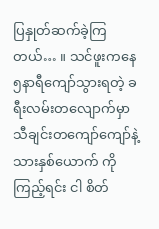ပြနှုတ်ဆက်ခဲ့ကြတယ်… ။ သင်ဖူးကနေ ၅နာရီကျော်သွားရတဲ့ ခရီးလမ်းတလျောက်မှာ သီချင်းတကျော်ကျော်နဲ့ သားနှစ်ယောက် ကို ကြည့်ရင်း ငါ စိတ်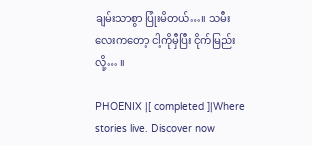ချမ်းသာစွာ ပြုံးမိတယ်…။ သမီးလေးကတော့ ငါ့ကိုမှီပြီး ငိုက်မြည်းလို့… ။

PHOENIX |[ completed ]|Where stories live. Discover now